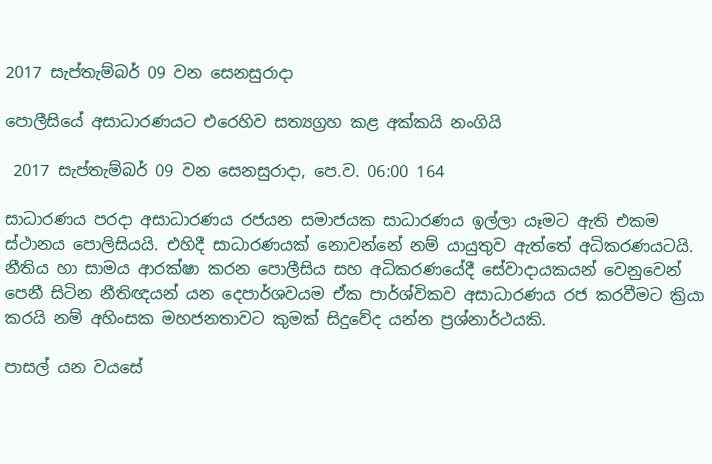2017 සැප්තැම්බර් 09 වන සෙනසුරාදා

පොලීසියේ අසාධාරණයට එරෙහිව සත්‍යග්‍රහ කළ අක්කයි නංගියි

 2017 සැප්තැම්බර් 09 වන සෙනසුරාදා, පෙ.ව. 06:00 164

සාධාරණය පරදා අසාධාරණය රජයන සමාජයක සාධාරණය ඉල්ලා යෑමට ඇති එකම ස්ථානය පොලිසියයි. එහිදී සාධාරණයක් නොවන්නේ නම් යායුතුව ඇත්තේ අධිකරණයටයි. නීතිය හා සාමය ආරක්ෂා කරන පොලීසිය සහ අධිකරණයේදී සේවාදායකයන් වෙනුවෙන් පෙනී සිටින නීතිඥයන් යන දෙපාර්ශවයම ඒක පාර්ශ්විකව අසාධාරණය රජ කරවීමට ක්‍රියා කරයි නම් අහිංසක මහජනතාවට කුමක් සිදුවේද යන්න ප්‍රශ්නාර්ථයකි.

පාසල් යන වයසේ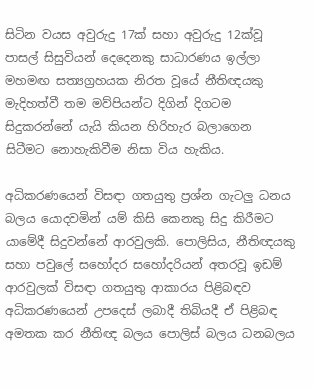සිටින වයස අවුරුදු 17ක් සහා අවුරුදු 12ක්වූ පාසල් සිසුවියන් දෙදෙනකු සාධාරණය ඉල්ලා මහමඟ සත්‍යග්‍රහයක නිරත වූයේ නීතිඥයකු මැදිහත්වී තම මව්පියන්ට දිගින් දිගටම සිදුකරන්නේ යැයි කියන හිරිහැර බලාගෙන සිටීමට නොහැකිවීම නිසා විය හැකිය.

අධිකරණයෙන් විසඳා ගතයුතු ප්‍රශ්න ගැටලු ධනය බලය යොදවමින් යම් කිසි කෙනකු සිදු කිරීමට යාමේදී සිදුවන්නේ ආරවුලකි. පොලිසිය, නීතිඥයකු සහා පවුලේ සහෝදර සහෝදරියන් අතරවූ ඉඩම් ආරවුලක් විසඳා ගතයුතු ආකාරය පිළිබඳව අධිකරණයෙන් උපදෙස් ලබාදී තිබියදී ඒ පිළිබඳ අමතක කර නීතිඥ බලය පොලිස් බලය ධනබලය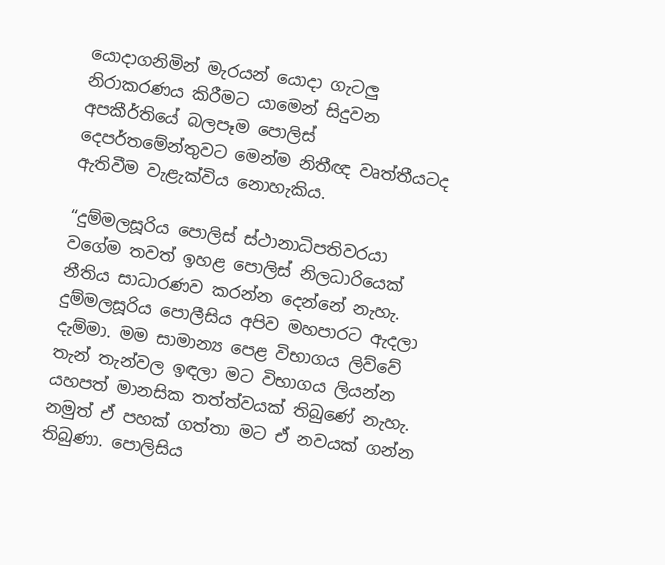යොදාගනිමින් මැරයන් යොදා ගැටලු නිරාකරණය කිරීමට යාමෙන් සිදුවන අපකීර්තියේ බලපෑම පොලිස් දෙපර්තමේන්තුවට මෙන්ම නිතීඥ වෘත්තීයටද ඇතිවීම වැළැක්විය නොහැකිය.

“දුම්මලසූරිය පොලිස් ස්ථානාධිපතිවරයා වගේම තවත් ඉහළ පොලිස් නිලධාරියෙක් නීතිය සාධාරණව කරන්න දෙන්නේ නැහැ. දුම්මලසූරිය පොලීසිය අපිව මහපාරට ඇදලා දැම්මා. මම සාමාන්‍ය පෙළ විභාගය ලිව්වේ තැන් තැන්වල ඉඳලා මට විභාගය ලියන්න යහපත් මානසික තත්ත්වයක් තිබුණේ නැහැ. නමුත් ඒ පහක් ගත්තා මට ඒ නවයක් ගන්න තිබුණා. පොලිසිය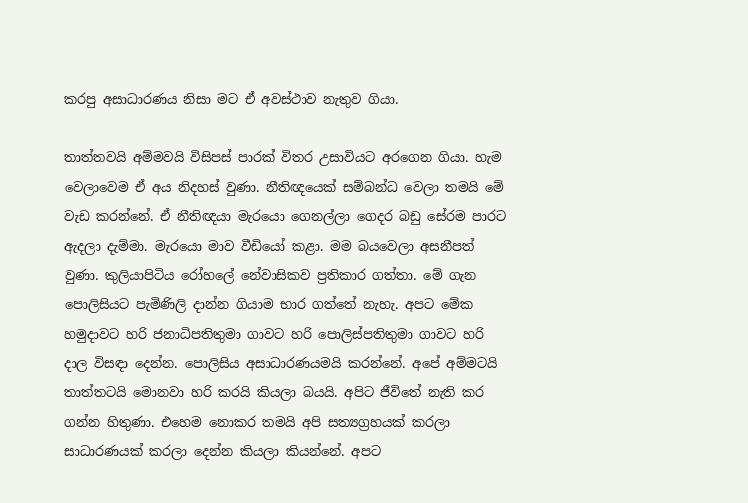කරපු අසාධාරණය නිසා මට ඒ අවස්ථාව නැතුව ගියා.

තාත්තවයි අම්මවයි විසිපස් පාරක් විතර උසාවියට අරගෙන ගියා. හැම වෙලාවෙම ඒ අය නිදහස් වුණා. නීතිඥයෙක් සම්බන්ධ වෙලා තමයි මේ වැඩ කරන්නේ. ඒ නීතිඥයා මැරයො ගෙනල්ලා ගෙදර බඩු සේරම පාරට ඇදලා දැම්මා. මැරයො මාව වීඩියෝ කළා. මම බයවෙලා අසනීපත් වුණා. කුලියාපිටිය රෝහලේ නේවාසිකව ප්‍රතිකාර ගත්තා. මේ ගැන පොලිසියට පැමිණිලි දාන්න ගියාම භාර ගත්තේ නැහැ. අපට මේක හමුදාවට හරි ජනාධිපතිතුමා ගාවට හරි පොලිස්පතිතුමා ගාවට හරි දාල විසඳා දෙන්න. පොලිසිය අසාධාරණයමයි කරන්නේ. අපේ අම්මටයි තාත්තටයි මොනවා හරි කරයි කියලා බයයි. අපිට ජීවිතේ නැති කර ගන්න හිතුණා. එහෙම නොකර තමයි අපි සත්‍යග්‍රහයක් කරලා සාධාරණයක් කරලා දෙන්න කියලා කියන්නේ. අපට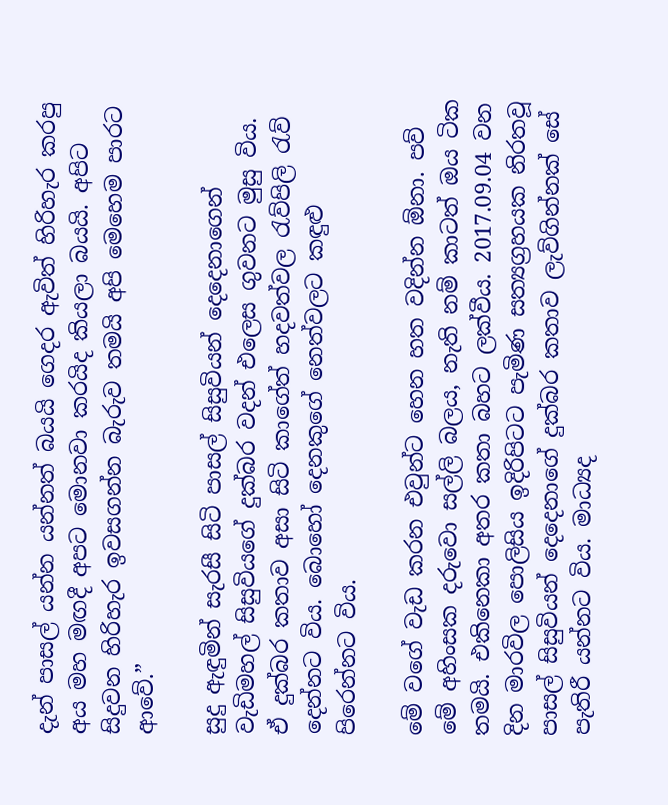දැන් පාසල් යන්න යන්නත් බයයි ගෙදර ඇවිත් හිරිහැර කරපු අය මහ මඟදී අපට මොනවා කරයිද කියලා බයයි. අපිට සිදුවන හිරිහැර ඉවසගන්න බැරුව තමයි අපි මෙහෙම පාරට ආවේ.”

සුදු ඇඳුමින් සැරසී සිටි පාසල් සිසුවියන් දෙදෙනාගෙන් වැඩිමහල් සිසුවියගේ දුක්බර වදන් එලෙස ගුවනට මුසු විය. ඒ දුක්බර කතාව අසා සිටි කාගේත් හදවත්වල රැව්පිලි රැව් දෙන්නට විය. බොහෝ දෙනකුගේ නෙත්වලට කඳුළු පිරෙන්නට විය.

මේ වගේ වැඩ කරන එවුන්ට හෙන හත වදින්න ඕනා. පව් මේ අහිංසක දරුවො සල්ලි බලය, නැති නම් කාටත් ඔය ටික තමයි. එකිනෙකා අතර කතා බහට ලක්වීය. 2017.09.04 වන දින මාරවිල පොලිසිය ඉදිරිපිටට පැමිණ සත්‍යග්‍රහයක නිරතවූ පාසල් සිසුවියන් දෙදෙනාගේ දුක්බර කතාව ලැව්ගින්නක් සේ පැතිරී යන්නට විය. මාධ්‍යද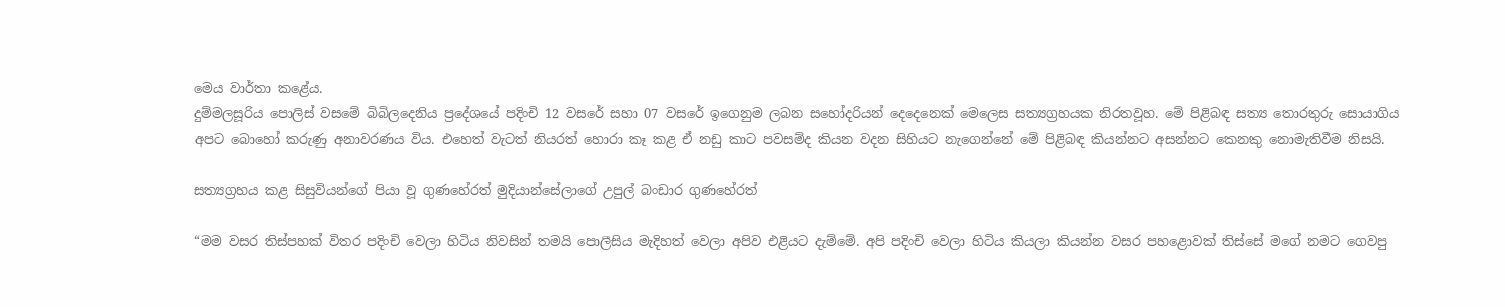මෙය වාර්තා කළේය.
දුම්මලසූරිය පොලිස් වසමේ බිබිලදෙනිය ප්‍රදේශයේ පදිංචි 12 වසරේ සහා 07 වසරේ ඉගෙනුම ලබන සහෝදරියන් දෙදෙනෙක් මෙලෙස සත්‍යග්‍රහයක නිරතවූහ. මේ පිළිබඳ සත්‍ය තොරතුරු සොයාගිය අපට බොහෝ කරුණු අනාවරණය විය. එහෙත් වැටත් නියරත් හොරා කෑ කළ ඒ නඩු කාට පවසම්ද කියන වදන සිහියට නැගෙන්නේ මේ පිළිබඳ කියන්නට අසන්නට කෙනකු නොමැතිවීම නිසයි.

සත්‍යග්‍රහය කළ සිසුවියන්ගේ පියා වූ ගුණහේරත් මුදියාන්සේලාගේ උපුල් බංඩාර ගුණහේරත්

“මම වසර තිස්පහක් විතර පදිංචි වෙලා හිටිය නිවසින් තමයි පොලීසිය මැදිහත් වෙලා අපිව එළියට දැම්මේ. අපි පදිංචි වෙලා හිටිය කියලා කියන්න වසර පහළොවක් තිස්සේ මගේ නමට ගෙවපු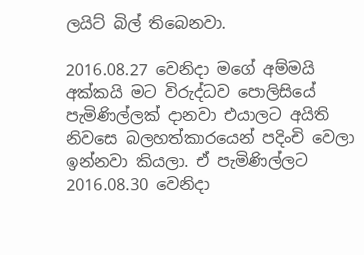ලයිට් බිල් තිබෙනවා.

2016.08.27 වෙනිදා මගේ අම්මයි අක්කයි මට විරුද්ධව පොලිසියේ පැමිණිල්ලක් දානවා එයාලට අයිති නිවසෙ බලහත්කාරයෙන් පදිංචි වෙලා ඉන්නවා කියලා. ඒ පැමිණිල්ලට 2016.08.30 වෙනිදා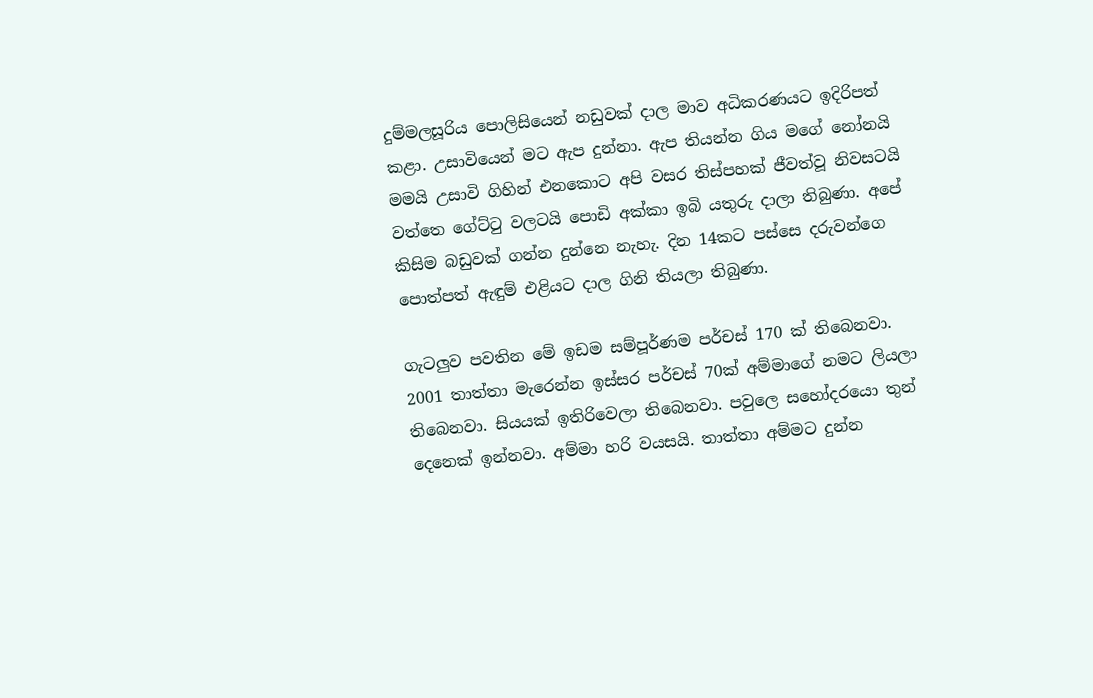දුම්මලසූරිය පොලිසියෙන් නඩුවක් දාල මාව අධිකරණයට ඉදිරිපත් කළා. උසාවියෙන් මට ඇප දුන්නා. ඇප තියන්න ගිය මගේ නෝනයි මමයි උසාවි ගිහින් එනකොට අපි වසර තිස්පහක් ජීවත්වූ නිවසටයි වත්තෙ ගේට්ටු වලටයි පොඩි අක්කා ඉබි යතුරු දාලා තිබුණා. අපේ කිසිම බඩුවක් ගන්න දුන්නෙ නැහැ. දින 14කට පස්සෙ දරුවන්ගෙ පොත්පත් ඇඳුම් එළියට දාල ගිනි තියලා තිබුණා.

ගැටලුව පවතින මේ ඉඩම සම්පූර්ණම පර්චස් 170 ක් තිබෙනවා. 2001 තාත්තා මැරෙන්න ඉස්සර පර්චස් 70ක් අම්මාගේ නමට ලියලා තිබෙනවා. සියයක් ඉතිරිවෙලා තිබෙනවා. පවුලෙ සහෝදරයො තුන් දෙනෙක් ඉන්නවා. අම්මා හරි වයසයි. තාත්තා අම්මට දුන්න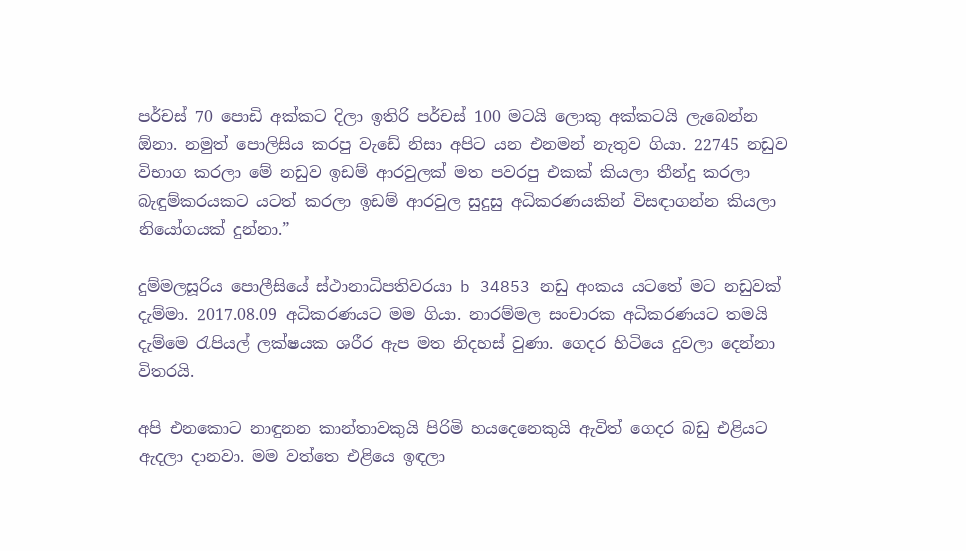පර්චස් 70 පොඩි අක්කට දිලා ඉතිරි පර්චස් 100 මටයි ලොකු අක්කටයි ලැබෙන්න ඕනා. නමුත් පොලිසිය කරපු වැඩේ නිසා අපිට යන එනමන් නැතුව ගියා. 22745 නඩුව විභාග කරලා මේ නඩුව ඉඩම් ආරවුලක් මත පවරපු එකක් කියලා තීන්දු කරලා බැඳුම්කරයකට යටත් කරලා ඉඩම් ආරවුල සුදුසු අධිකරණයකින් විසඳාගන්න කියලා නියෝගයක් දුන්නා.”

දුම්මලසූරිය පොලීසියේ ස්ථානාධිපතිවරයා b 34853 නඩු අංකය යටතේ මට නඩුවක් දැම්මා. 2017.08.09 අධිකරණයට මම ගියා. නාරම්මල සංචාරක අධිකරණයට තමයි දැම්මෙ රැපියල් ලක්ෂයක ශරීර ඇප මත නිදහස් වුණා. ගෙදර හිටියෙ දුවලා දෙන්නා විතරයි.

අපි එනකොට නාඳුනන කාන්තාවකුයි පිරිමි හයදෙනෙකුයි ඇවිත් ගෙදර බඩු එළියට ඇදලා දානවා. මම වත්තෙ එළියෙ ඉඳලා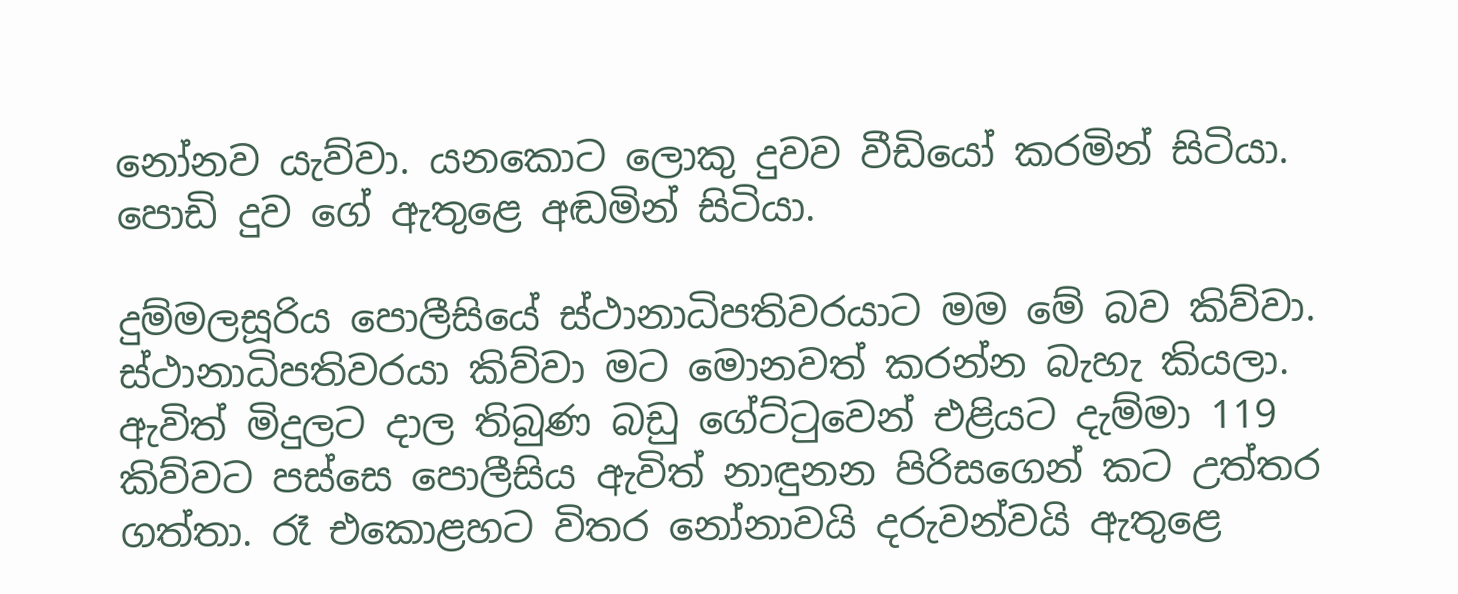නෝනව යැව්වා. යනකොට ලොකු දුවව වීඩියෝ කරමින් සිටියා. පොඩි දුව ගේ ඇතුළෙ අඬමින් සිටියා.

දුම්මලසූරිය පොලීසියේ ස්ථානාධිපතිවරයාට මම මේ බව කිව්වා. ස්ථානාධිපතිවරයා කිව්වා මට මොනවත් කරන්න බැහැ කියලා. ඇවිත් මිදුලට දාල තිබුණ බඩු ගේට්ටුවෙන් එළියට දැම්මා 119 කිව්වට පස්සෙ පොලීසිය ඇවිත් නාඳුනන පිරිසගෙන් කට උත්තර ගත්තා. රෑ එකොළහට විතර නෝනාවයි දරුවන්වයි ඇතුළෙ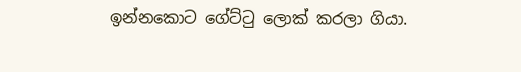ඉන්නකොට ගේට්ටු ලොක් කරලා ගියා.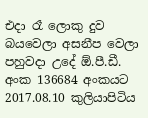එදා රෑ ලොකු දුව බයවෙලා අසනීප වෙලා පහුවදා උදේ ඕ.පී.ඩී. අංක 136684 අංකයට 2017.08.10 කුලියාපිටිය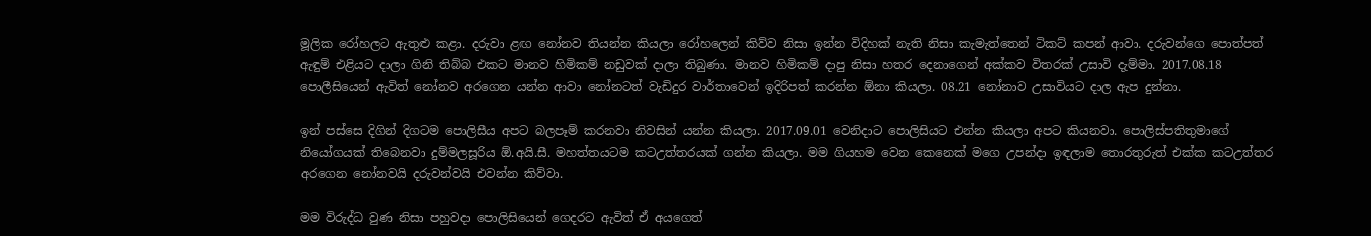මූලික රෝහලට ඇතුළු කළා. දරුවා ළඟ නෝනව තියන්න කියලා රෝහලෙන් කිව්ව නිසා ඉන්න විදිහක් නැති නිසා කැමැත්තෙන් ටිකට් කපන් ආවා. දරුවන්ගෙ පොත්පත් ඇඳුම් එළියට දාලා ගිනි තිබ්බ එකට මානව හිමිකම් නඩුවක් දාලා තිබුණා. මානව හිමිකම් දාපු නිසා හතර දෙනාගෙන් අක්කව විතරක් උසාවි දැම්මා. 2017.08.18 පොලීසියෙන් ඇවිත් නෝනව අරගෙන යන්න ආවා නෝනටත් වැඩිදුර වාර්තාවෙන් ඉදිරිපත් කරන්න ඕනා කියලා. 08.21 නෝනාව උසාවියට දාල ඇප දුන්නා.

ඉන් පස්සෙ දිගින් දිගටම පොලිසීය අපට බලපෑම් කරනවා නිවසින් යන්න කියලා. 2017.09.01 වෙනිදාට පොලිසියට එන්න කියලා අපට කියනවා. පොලිස්පතිතුමාගේ නියෝගයක් තිබෙනවා දුම්මලසූරිය ඕ.අයි.සී. මහත්තයටම කටඋත්තරයක් ගන්න කියලා. මම ගියහම වෙන කෙනෙක් මගෙ උපන්දා ඉඳලාම තොරතුරුත් එක්ක කටඋත්තර අරගෙන නෝනවයි දරුවන්වයි එවන්න කිව්වා.

මම විරුද්ධ වුණ නිසා පහුවදා පොලිසියෙන් ගෙදරට ඇවිත් ඒ අයගෙත්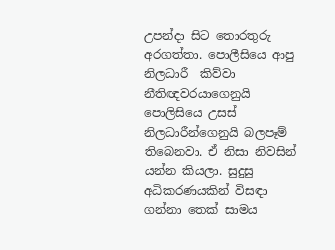උපන්දා සිට තොරතුරු අරගත්තා. පොලීසියෙ ආපු නිලධාරී  කිව්වා නීතිඥවරයාගෙනුයි පොලිසියෙ උසස් නිලධාරීන්ගෙනුයි බලපෑම් තිබෙනවා. ඒ නිසා නිවසින් යන්න කියලා. සුදුසු අධිකරණයකින් විසඳා ගන්නා තෙක් සාමය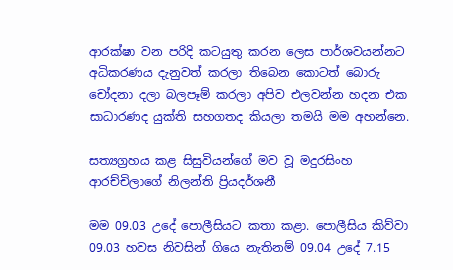ආරක්ෂා වන පරිදි කටයුතු කරන ලෙස පාර්ශවයන්නට අධිකරණය දැනුවත් කරලා තිබෙන කොටත් බොරු චෝදනා දලා බලපෑම් කරලා අපිව එලවන්න හදන එක සාධාරණද යුක්ති සහගතද කියලා තමයි මම අහන්නෙ.

සත්‍යග්‍රහය කළ සිසුවියන්ගේ මව වූ මදුරසිංහ ආරච්චිලාගේ නිලන්ති ප්‍රියදර්ශනී

මම 09.03 උදේ පොලීසියට කතා කළා. පොලීසිය කිව්වා 09.03 හවස නිවසින් ගියෙ නැතිනම් 09.04 උදේ 7.15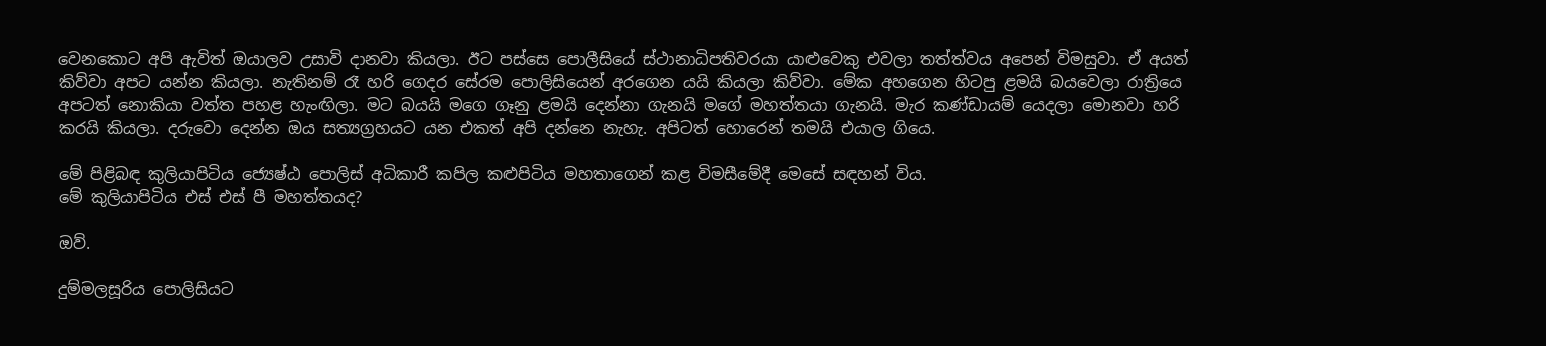වෙනකොට අපි ඇවිත් ඔයාලව උසාවි දානවා කියලා. ඊට පස්සෙ පොලීසියේ ස්ථානාධිපතිවරයා යාළුවෙකු එවලා තත්ත්වය අපෙන් විමසුවා. ඒ අයත් කිව්වා අපට යන්න කියලා. නැතිනම් රෑ හරි ගෙදර සේරම පොලිසියෙන් අරගෙන යයි කියලා කිව්වා. මේක අහගෙන හිටපු ළමයි බයවෙලා රාත්‍රියෙ අපටත් නොකියා වත්ත පහළ හැංඟිලා. මට බයයි මගෙ ගෑනු ළමයි දෙන්නා ගැනයි මගේ මහත්තයා ගැනයි. මැර කණ්ඩායම් යෙදලා මොනවා හරි කරයි කියලා. දරුවො දෙන්න ඔය සත්‍යග්‍රහයට යන එකත් අපි දන්නෙ නැහැ. අපිටත් හොරෙන් තමයි එයාල ගියෙ.

මේ පිළිබඳ කුලියාපිටිය ජ්‍යෙෂ්ඨ පොලිස් අධිකාරී කපිල කළුපිටිය මහතාගෙන් කළ විමසීමේදී මෙසේ සඳහන් විය.
මේ කුලියාපිටිය එස් එස් පී මහත්තයද?

ඔව්.

දුම්මලසූරිය පොලිසියට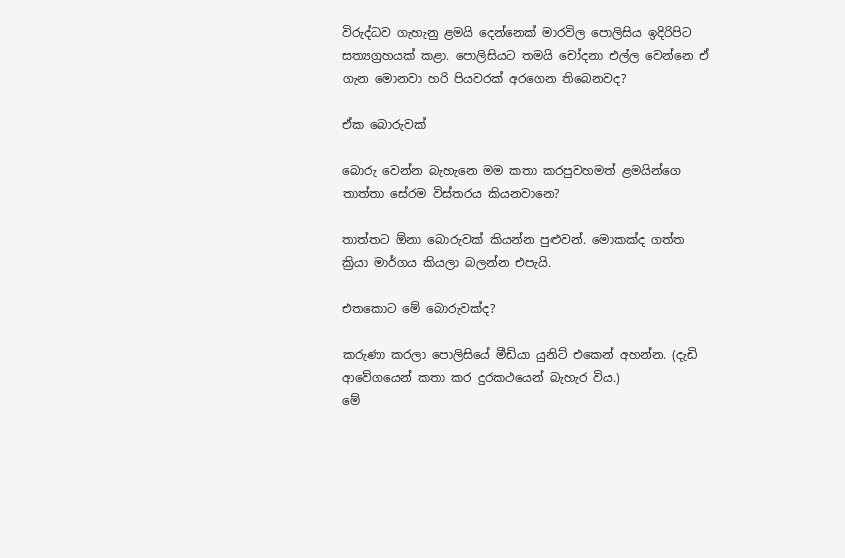විරුද්ධව ගැහැනු ළමයි දෙන්නෙක් මාරවිල පොලිසිය ඉදිරිපිට සත්‍යග්‍රහයක් කළා. පොලිසියට තමයි චෝදනා එල්ල වෙන්නෙ ඒ ගැන මොනවා හරි පියවරක් අරගෙන තිබෙනවද?

ඒක බොරුවක්

බොරු වෙන්න බැහැනෙ මම කතා කරපුවහමත් ළමයින්ගෙ තාත්තා සේරම විස්තරය කියනවානෙ?

තාත්තට ඕනා බොරුවක් කියන්න පුළුවන්. මොකක්ද ගත්ත ක්‍රියා මාර්ගය කියලා බලන්න එපැයි.

එතකොට මේ බොරුවක්ද?

කරුණා කරලා පොලිසියේ මීඩියා යුනිට් එකෙන් අහන්න. (දැඩි ආවේගයෙන් කතා කර දුරකථයෙන් බැහැර විය.)
මේ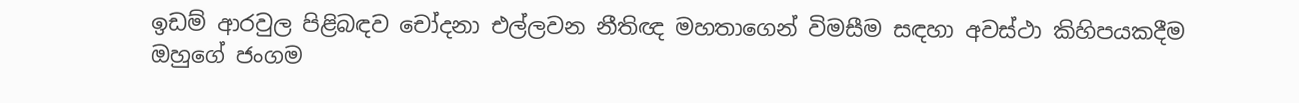ඉඩම් ආරවුල පිළිබඳව චෝදනා එල්ලවන නීතිඥ මහතාගෙන් විමසීම සඳහා අවස්ථා කිහිපයකදීම ඔහුගේ ජංගම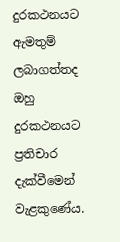දුරකථනයට ඇමතුම් ලබාගත්තද ඔහු දුරකථනයට ප්‍රතිචාර දැක්වීමෙන් වැළකුණේය.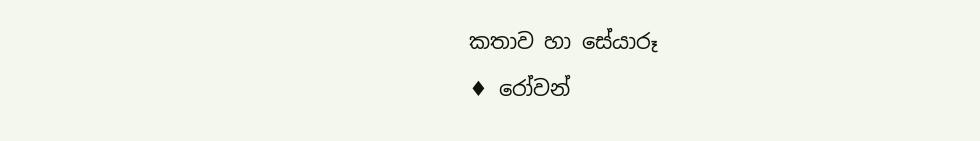කතාව හා සේයාරූ
♦ රෝවන්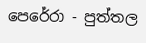පෙරේරා - පුත්තල